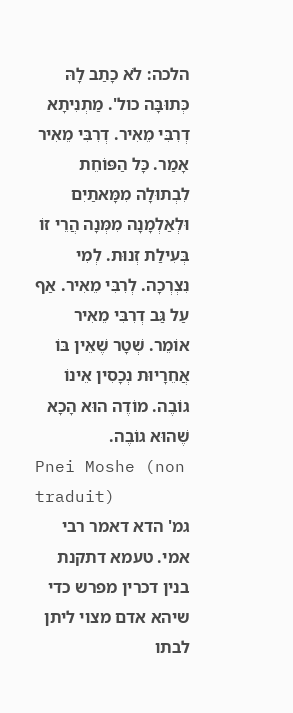הלכה: לֹא כָתַב לָהּ כְּתוּבָּה כול'. מַתְנִיתָא דְרִבִּי מֵאִיר. דְרִבִּי מֵאִיר אָמַר. כָּל הַפּוֹחֵת לִבְתוּלָה מִמָּאתַיִם וּלְאַלְמָנָה מִמְּנָה הֲרֵי זוֹ בְּעִילַת זְנוּת. לְמִי נִצְרְכָה. לְרִבִּי מֵאִיר. אַף עַל גַּב דְרִבִּי מֵאִיר אוֹמֵר. שְׁטָר שֶׁאֵין בּוֹ אֲחֵרָיוּת נְכָסִין אֵינוֹ גוֹבֶה. מוֹדֶה הוּא הָכָא שֶׁהוּא גוֹבֶה.
Pnei Moshe (non traduit)
גמ' הדא דאמר רבי אמי. טעמא דתקנת בנין דכרין מפרש כדי שיהא אדם מצוי ליתן לבתו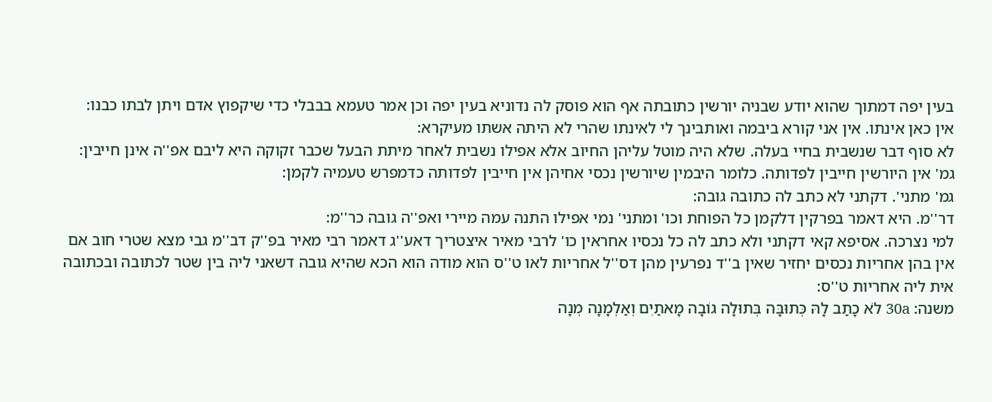בעין יפה דמתוך שהוא יודע שבניה יורשין כתובתה אף הוא פוסק לה נדוניא בעין יפה וכן אמר טעמא בבבלי כדי שיקפוץ אדם ויתן לבתו כבנו:
אין כאן אינתו. אין אני קורא ביבמה ואותבינך לי לאינתו שהרי לא היתה אשתו מעיקרא:
לא סוף דבר שנשבית בחיי בעלה. שלא היה מוטל עליהן החיוב אלא אפילו נשבית לאחר מיתת הבעל שכבר זקוקה היא ליבם אפ''ה אינן חייבין:
גמ' אין היורשין חייבין לפדותה. כלומר היבמין שיורשין נכסי אחיהן אין חייבין לפדותה כדמפרש טעמיה לקמן:
גמ' מתני'. דקתני לא כתב לה כתובה גובה:
דר''מ. היא דאמר בפרקין דלקמן כל הפוחת וכו' ומתני' נמי אפילו התנה עמה מיירי ואפ''ה גובה כר''מ:
למי נצרכה. אסיפא קאי דקתני ולא כתב לה כל נכסיו אחראין כו' לרבי מאיר איצטריך דאע''ג דאמר רבי מאיר בפ''ק דב''מ גבי מצא שטרי חוב אם אין בהן אחריות נכסים יחזיר שאין ב''ד נפרעין מהן דס''ל אחריות לאו ט''ס הוא מודה הוא הכא שהיא גובה דשאני ליה בין שטר לכתובה ובכתובה אית ליה אחריות ט''ס:
משנה: 30a לֹא כָתַב לָהּ כְּתוּבָּה בְּתוּלָה גוֹבָה מָאתַיִם וְאַלְמָנָה מְנָה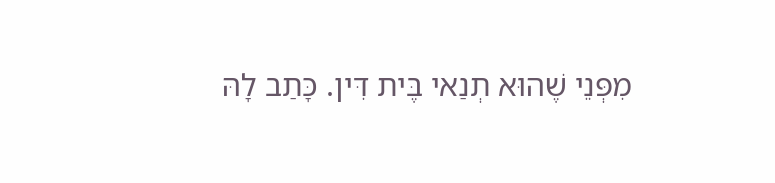מִפְּנֵי שֶׁהוּא תְנַאי בֶּית דִּין. כָּתַב לָהּ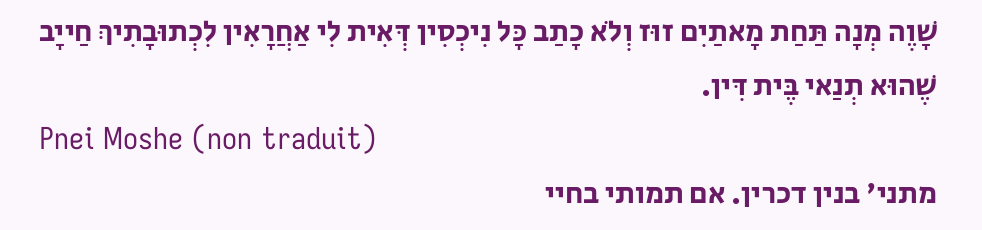שָׁוֶה מְנָה תַּחַת מָאתַיִם זוּז וְלֹא כָתַב כָּל נִיכְסִין דְּאִית לִי אַחֲרָאִין לִכְתוּבָתִיךְ חַייָב שֶׁהוּא תְנַאי בֶּית דִּין.
Pnei Moshe (non traduit)
מתני' בנין דכרין. אם תמותי בחיי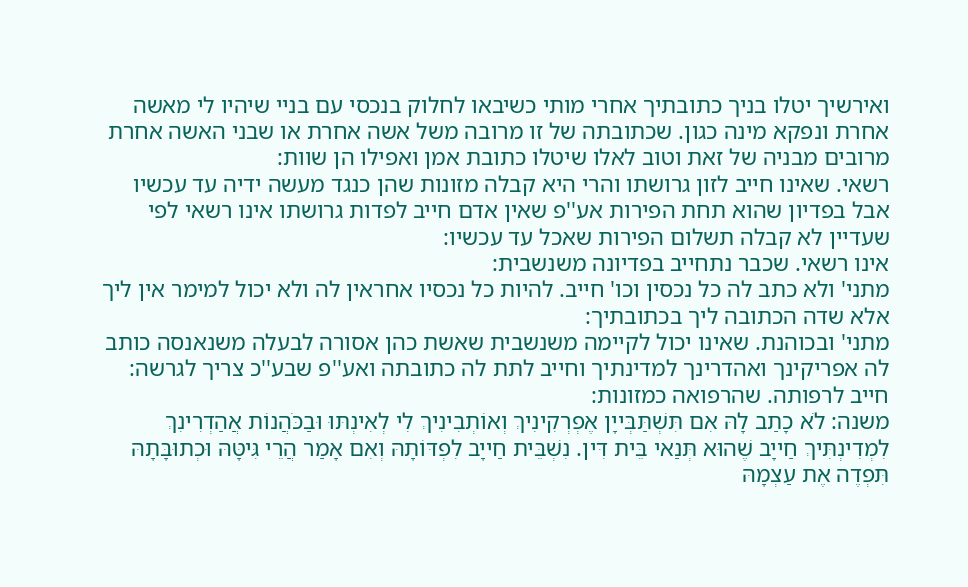ואירשיך יטלו בניך כתובתיך אחרי מותי כשיבאו לחלוק בנכסי עם בניי שיהיו לי מאשה אחרת ונפקא מינה כגון. שכתובתה של זו מרובה משל אשה אחרת או שבני האשה אחרת מרובים מבניה של זאת וטוב לאלו שיטלו כתובת אמן ואפילו הן שוות:
רשאי. שאינו חייב לזון גרושתו והרי היא קבלה מזונות שהן כנגד מעשה ידיה עד עכשיו אבל בפדיון שהוא תחת הפירות אע''פ שאין אדם חייב לפדות גרושתו אינו רשאי לפי שעדיין לא קבלה תשלום הפירות שאכל עד עכשיו:
אינו רשאי. שכבר נתחייב בפדיונה משנשבית:
מתני' ולא כתב לה כל נכסין וכו' חייב. להיות כל נכסיו אחראין לה ולא יכול למימר אין ליך אלא שדה הכתובה ליך בכתובתיך:
מתני' ובכוהנת. שאינו יכול לקיימה משנשבית שאשת כהן אסורה לבעלה משנאנסה כותב לה אפריקינך ואהדרינך למדינתיך וחייב לתת לה כתובתה ואע''פ שבע''כ צריך לגרשה:
חייב לרפותה. שהרפואה כמזונות:
משנה: לֹא כָתַב לָהּ אִם תִּשְׁתַּבְּייָן אֶפְרְקִינִיךְ וְאוֹתְבִינִיךְ לִי לְאִינְתּוּ וּבַכֹּהֲנוֹת אֲהַדְרִינִךְ לִמְדִינְתִּיךְ חַייָב שֶׁהוּא תְּנַאי בֵּית דִּין. נִשְׁבֵּית חַייָב לִפְדּוֹתָהּ וְאִם אָמַר הֲרֵי גִּיטָּהּ וּכְתוּבָּתָהּ תִּפְדֶה אֶת עַצְמָהּ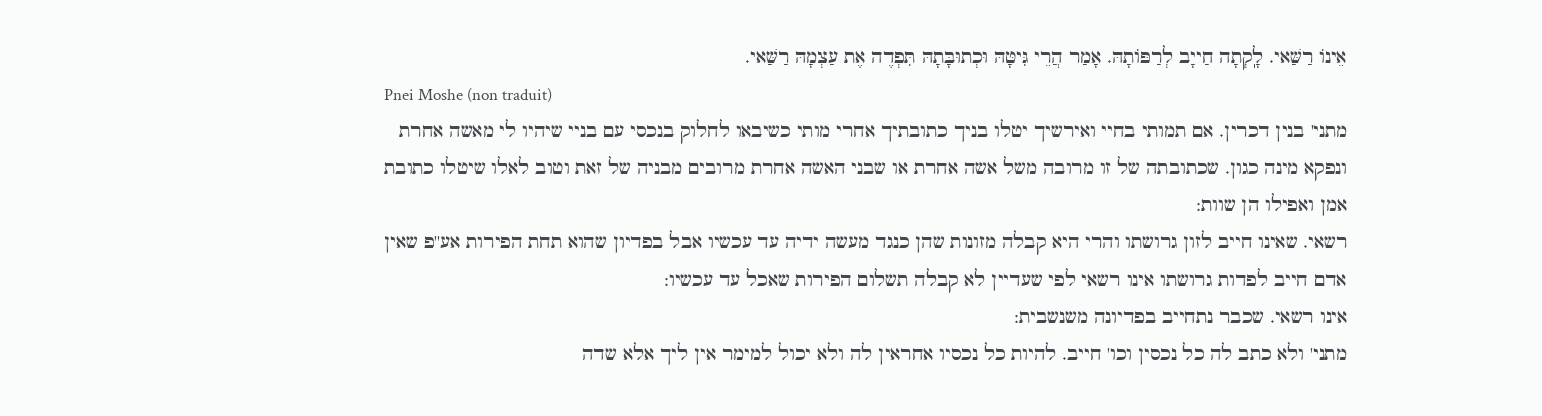אֵינוֹ רַשַּׁאי. לָֽקְתָה חַייָב לְרַפּוֹתָהּ. אָמַר הֲרֵי גִּיטָּהּ וּכְתוּבָּתָהּ תִּפְדֶה אֶת עַצְמָהּ רַשַּׁאי.
Pnei Moshe (non traduit)
מתני' בנין דכרין. אם תמותי בחיי ואירשיך יטלו בניך כתובתיך אחרי מותי כשיבאו לחלוק בנכסי עם בניי שיהיו לי מאשה אחרת ונפקא מינה כגון. שכתובתה של זו מרובה משל אשה אחרת או שבני האשה אחרת מרובים מבניה של זאת וטוב לאלו שיטלו כתובת אמן ואפילו הן שוות:
רשאי. שאינו חייב לזון גרושתו והרי היא קבלה מזונות שהן כנגד מעשה ידיה עד עכשיו אבל בפדיון שהוא תחת הפירות אע''פ שאין אדם חייב לפדות גרושתו אינו רשאי לפי שעדיין לא קבלה תשלום הפירות שאכל עד עכשיו:
אינו רשאי. שכבר נתחייב בפדיונה משנשבית:
מתני' ולא כתב לה כל נכסין וכו' חייב. להיות כל נכסיו אחראין לה ולא יכול למימר אין ליך אלא שדה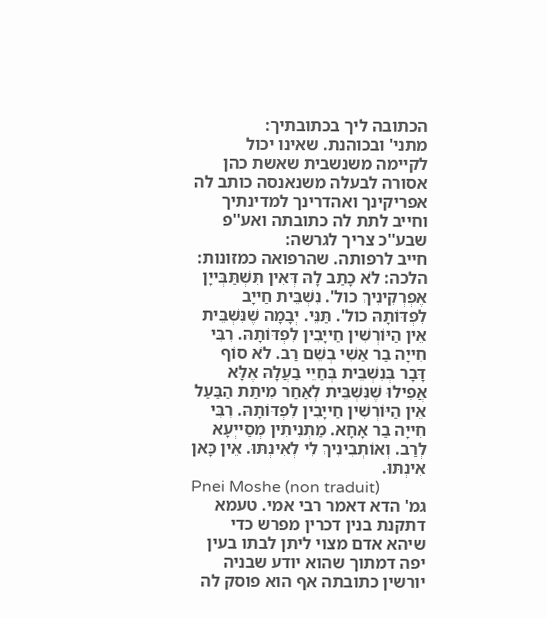הכתובה ליך בכתובתיך:
מתני' ובכוהנת. שאינו יכול לקיימה משנשבית שאשת כהן אסורה לבעלה משנאנסה כותב לה אפריקינך ואהדרינך למדינתיך וחייב לתת לה כתובתה ואע''פ שבע''כ צריך לגרשה:
חייב לרפותה. שהרפואה כמזונות:
הלכה: לֹא כָתַב לָהּ דְּאִין תִּשְׁתַּבְּייָן אֶפְרְקִינִיךְ כול'. נִשְׁבֵּית חַייָב לִפְדּוֹתָהּ כול'. תַּנֵּי. יְבָמָה שֶׁנִּשְׁבֵּית אֵין הַיּוֹרְשִׁין חַייָבִין לִפְדּוֹתָהּ. רִבִּי חִייָה בַר אַשִׁי בְשֵׁם רַב. לֹא סוֹף דָּבָר בְּנִשְׁבֵּית בְּחַיֵי בַעֲלָהּ אֶלָּא אֲפִילוּ שֶׁנִּשְׁבֵּית לְאַחַר מִיתַת הַבַּעַל אֵין הַיּוֹרְשִׁין חַייָבִין לִפְדּוֹתָהּ. רִבִּי חִייָה בַר אָחָא. מַתְנִיתִין מְסַייְעָא לְרַב. וְאוֹתְבִינִיךְ לִי לְאִינְתּוּ. אֵין כָּאן אִינְתּוּ.
Pnei Moshe (non traduit)
גמ' הדא דאמר רבי אמי. טעמא דתקנת בנין דכרין מפרש כדי שיהא אדם מצוי ליתן לבתו בעין יפה דמתוך שהוא יודע שבניה יורשין כתובתה אף הוא פוסק לה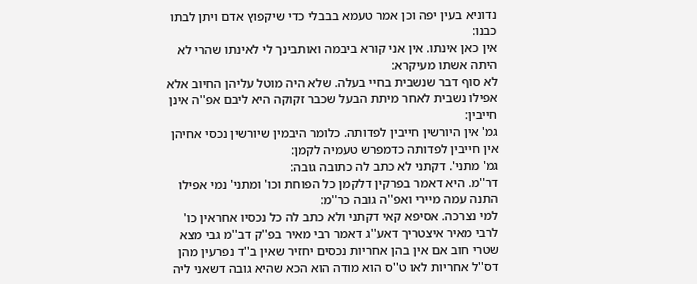נדוניא בעין יפה וכן אמר טעמא בבבלי כדי שיקפוץ אדם ויתן לבתו כבנו:
אין כאן אינתו. אין אני קורא ביבמה ואותבינך לי לאינתו שהרי לא היתה אשתו מעיקרא:
לא סוף דבר שנשבית בחיי בעלה. שלא היה מוטל עליהן החיוב אלא אפילו נשבית לאחר מיתת הבעל שכבר זקוקה היא ליבם אפ''ה אינן חייבין:
גמ' אין היורשין חייבין לפדותה. כלומר היבמין שיורשין נכסי אחיהן אין חייבין לפדותה כדמפרש טעמיה לקמן:
גמ' מתני'. דקתני לא כתב לה כתובה גובה:
דר''מ. היא דאמר בפרקין דלקמן כל הפוחת וכו' ומתני' נמי אפילו התנה עמה מיירי ואפ''ה גובה כר''מ:
למי נצרכה. אסיפא קאי דקתני ולא כתב לה כל נכסיו אחראין כו' לרבי מאיר איצטריך דאע''ג דאמר רבי מאיר בפ''ק דב''מ גבי מצא שטרי חוב אם אין בהן אחריות נכסים יחזיר שאין ב''ד נפרעין מהן דס''ל אחריות לאו ט''ס הוא מודה הוא הכא שהיא גובה דשאני ליה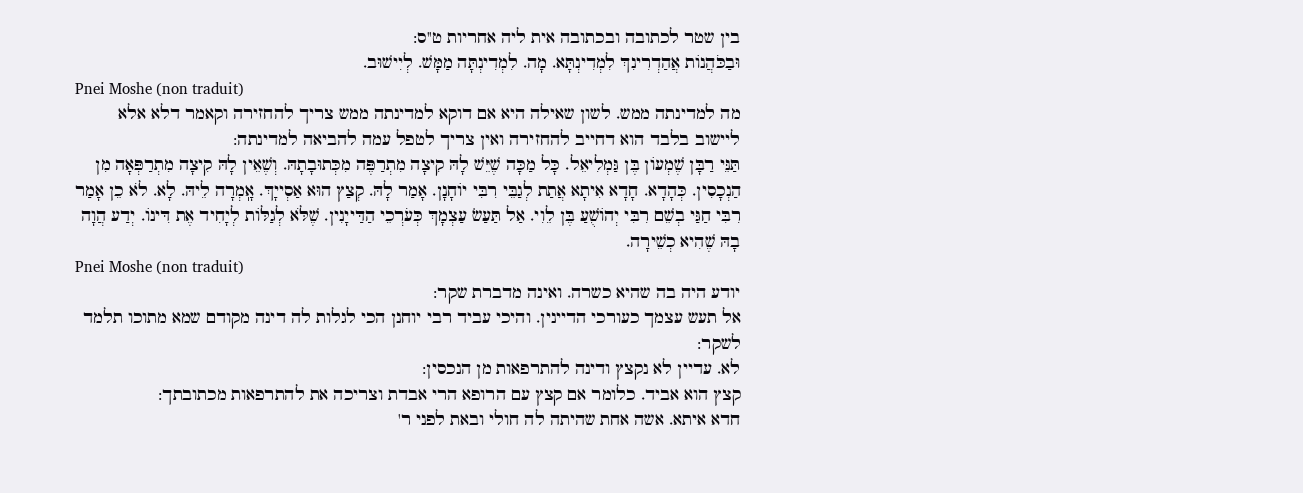בין שטר לכתובה ובכתובה אית ליה אחריות ט''ס:
וּבַכֹּהֲנוֹת אֲהַדְרִינִךְ לִמְדִינְתָּא. מָה. לִמְדִינְתָּה מַמָּשׁ. לְיִישׁוּב.
Pnei Moshe (non traduit)
מה למדינתה ממש. לשון שאילה היא אם דוקא למדינתה ממש צריך להחזירה וקאמר דלא אלא ליישוב בלבד הוא דחייב להחזירה ואין צריך לטפל עמה להביאה למדינתה:
תַּנֵּי רַבָּן שֶׁמְעוֹן בֶּן גַּמְלִיאֵל. כָּל מַכָּה שֶׁיֵּשׁ לָהּ קִיצָה מִתְרַפֶּה מִכְּתוּבָתָהּ. וְשֶׁאֵין לָהּ קִיצָה מִתְרַפְּאָה מִן הַנְכָסִין. כְּהָדָא. חָדָא אִיתָא אֲתַת לְגַבֵּי רִבִּי יוֹחָנָן. אָמַר לָהּ. קְצַץ הוּא אַסְייָךְ. אָֽמְרָה לֵיהּ. לָא. לֹא כֵן אָמַר רִבִּי חַגַּי בְשֵׁם רִבִּי יְהוֹשֻׁעַ בֶּן לֵוִי. אַל תַּעַשׂ עַצְמָךְ כְּעֹרְכֵי הַדַּייָנִין. שֶׁלֹּא לְגַלֹּות לְיָחִיד אֶת דִּינוֹ. יְדַע הֲוָה בָהּ שֶׁהִיא כְשֵׁירָה.
Pnei Moshe (non traduit)
יודע היה בה שהיא כשרה. ואינה מדברת שקר:
אל תעש עצמך כעורכי הדיינין. והיכי עביד רבי יוחנן הכי לגלות לה דינה מקודם שמא מתוכו תלמד לשקר:
לא. עדיין לא נקצץ ודינה להתרפאות מן הנכסין:
קצץ הוא אביד. כלומר אם קצץ עם הרופא הרי אבדת וצריכה את להתרפאות מכתובתך:
חדא איתא. אשה אחת שהיתה לה חולי ובאת לפני ר'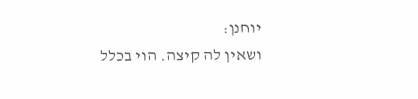יוחנן:
ושאין לה קיצה. הוי בכלל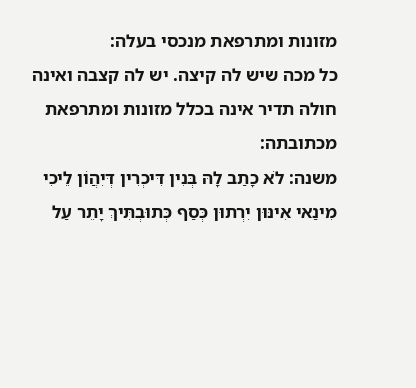מזונות ומתרפאת מנכסי בעלה:
כל מכה שיש לה קיצה. יש לה קצבה ואינה חולה תדיר אינה בכלל מזונות ומתרפאת מכתובתה:
משנה: לֹא כָתַב לָהּ בְּנִין דִּיכְרִין דְּיִהֲוֹן לֵיכִי מִינַאי אִינּוּן יִרְתוּן כְּסַף כְּתוּבְתִּיךְ יָתֵר עַל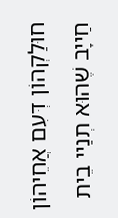חוּלַקְהוֹן דְּעִם אֲחֵיהוֹן חַייָב שֶׁהוּא תְנַיי בֵית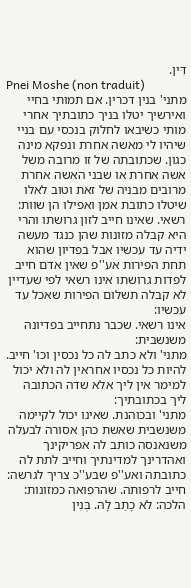דִּין.
Pnei Moshe (non traduit)
מתני' בנין דכרין. אם תמותי בחיי ואירשיך יטלו בניך כתובתיך אחרי מותי כשיבאו לחלוק בנכסי עם בניי שיהיו לי מאשה אחרת ונפקא מינה כגון. שכתובתה של זו מרובה משל אשה אחרת או שבני האשה אחרת מרובים מבניה של זאת וטוב לאלו שיטלו כתובת אמן ואפילו הן שוות:
רשאי. שאינו חייב לזון גרושתו והרי היא קבלה מזונות שהן כנגד מעשה ידיה עד עכשיו אבל בפדיון שהוא תחת הפירות אע''פ שאין אדם חייב לפדות גרושתו אינו רשאי לפי שעדיין לא קבלה תשלום הפירות שאכל עד עכשיו:
אינו רשאי. שכבר נתחייב בפדיונה משנשבית:
מתני' ולא כתב לה כל נכסין וכו' חייב. להיות כל נכסיו אחראין לה ולא יכול למימר אין ליך אלא שדה הכתובה ליך בכתובתיך:
מתני' ובכוהנת. שאינו יכול לקיימה משנשבית שאשת כהן אסורה לבעלה משנאנסה כותב לה אפריקינך ואהדרינך למדינתיך וחייב לתת לה כתובתה ואע''פ שבע''כ צריך לגרשה:
חייב לרפותה. שהרפואה כמזונות:
הלכה: לֹא כָתַב לָהּ. בְּנִין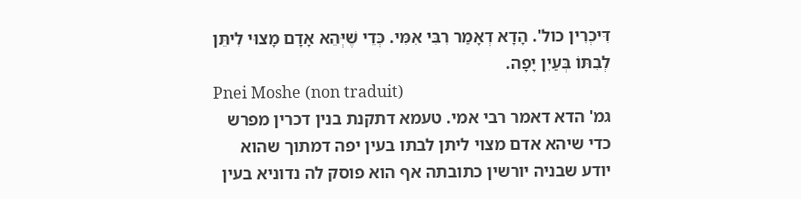דִּיכְרִין כול'. הָדָא דְאָמַר רִבִּי אִמִּי. כְּדֵי שֶׁיְּהֵא אָדָם מָצוּי לִיתֵּן לְבִתּוֹ בְּעַיִן יָפָה.
Pnei Moshe (non traduit)
גמ' הדא דאמר רבי אמי. טעמא דתקנת בנין דכרין מפרש כדי שיהא אדם מצוי ליתן לבתו בעין יפה דמתוך שהוא יודע שבניה יורשין כתובתה אף הוא פוסק לה נדוניא בעין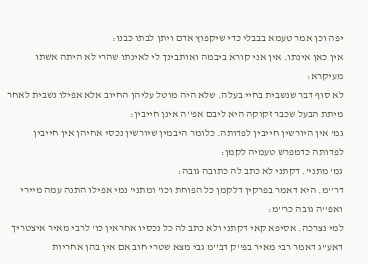יפה וכן אמר טעמא בבבלי כדי שיקפוץ אדם ויתן לבתו כבנו:
אין כאן אינתו. אין אני קורא ביבמה ואותבינך לי לאינתו שהרי לא היתה אשתו מעיקרא:
לא סוף דבר שנשבית בחיי בעלה. שלא היה מוטל עליהן החיוב אלא אפילו נשבית לאחר מיתת הבעל שכבר זקוקה היא ליבם אפ''ה אינן חייבין:
גמ' אין היורשין חייבין לפדותה. כלומר היבמין שיורשין נכסי אחיהן אין חייבין לפדותה כדמפרש טעמיה לקמן:
גמ' מתני'. דקתני לא כתב לה כתובה גובה:
דר''מ. היא דאמר בפרקין דלקמן כל הפוחת וכו' ומתני' נמי אפילו התנה עמה מיירי ואפ''ה גובה כר''מ:
למי נצרכה. אסיפא קאי דקתני ולא כתב לה כל נכסיו אחראין כו' לרבי מאיר איצטריך דאע''ג דאמר רבי מאיר בפ''ק דב''מ גבי מצא שטרי חוב אם אין בהן אחריות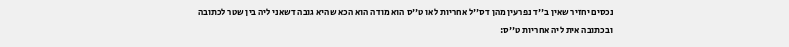נכסים יחזיר שאין ב''ד נפרעין מהן דס''ל אחריות לאו ט''ס הוא מודה הוא הכא שהיא גובה דשאני ליה בין שטר לכתובה ובכתובה אית ליה אחריות ט''ס: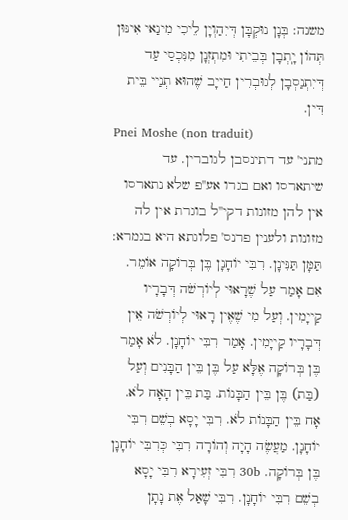משנה: בְּנָן נוּקְבָּן דְּיִהַוְיָן לֵיכִי מִינַאי אִינּוּן תְּהוֹן יָֽתְבָן בְּבֵיתִי וּמִתְזְנָן מִנִּכְסַי עַד דְּיִתְנַסְבָן לְגוּבְרִין חַייָב שֶׁהוּא תְנַיי בֵּית דִּין.
Pnei Moshe (non traduit)
מתני' עד דתינסבן לגוברין. עד שיתארסו ואם בגרו אע''פ שלא נתארסו אין להן מזונות דקי''ל בוגרת אין לה מזונות ולענין פרנס' פלוגתא היא בגמרא:
תַּמָּן תַּנִּינָן. רִבִּי יוֹחָנָן בֶּן בְּרוֹקָה אוֹמֵר. אִם אָמַר עַל שֶׁרָאוּי לְיוֹרְשֹׁה דְּבָרָיו קַייָמִין. וְעַל מִי שֶׁאֶין רָאוּי לְיוֹרְשֹׁה אֵין דְּבָרָיו קַייָמִין. אָמַר רִבִּי יוֹחָנָן. לֹא אָמַר בֶּן בְּרוֹקָה אֶלָּא עַל בֶּן בֵּין הַבָּנִים וְעַל (בַּת) בֶּן בֵּין הַבָּנוֹת. בַּת בֵּין הָאָח לֹא. אָח בֵּין הַבָּנוֹת לֹא. רִבִּי יָסָא בְשֵׁם רִבִּי יוֹחָנָן. מַעֲשֶׂה הָיָה וְהוֹרָה רִבִּי כְּרִבִּי יוֹחָנָן בֶּן בְּרוֹקָה. 30b רִבִּי זְעִירָא רִבִּי יָסָא בְשֵׁם רִבִּי יוֹחָנָן. רִבִּי שָׁאַל אֶת נָתָן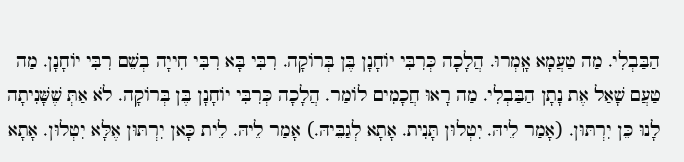הַבַּבְלִי. מַה טַעֲמָא אָֽמְרוּ. הֲלָכָה כְּרִבִּי יוֹחָנָן בֶּן בְּרוֹקָה. רִבִּי בָּא רִבִּי חִייָה בְשֵׁם רִבִּי יוֹחָנָן. מַה טַעֲם שָׁאַל אֶת נָתָן הַבַּבְלִי. מַה רָאוּ חֲכָמִים לוֹמַר. הֲלָכָה כְּרִבִּי יוֹחָנָן בֶּן בְּרוֹקָה. לֹא אַתְּ שֶׁשָּׁנִיתָה לָנוּ כֵּן יִרְתּוּן. (אָמַר לֵיהּ. יִטְלוּן תָּנִית. אָתָא לְגַבֵּיהּ.) אָמַר לֵיהּ. לֵית כָּאן יִרְתּוּן אֶלָּא יִטְלוּן. אָתָא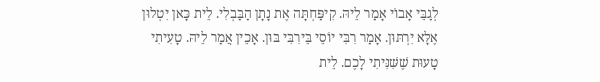לְגַבֵּי אָבוֹי אָמַר לֵיהּ. קִיפַּחְתָּה אֶת נָתָן הַבַּבְלִי. לֵית כָּאן יִטְלוּן אֶלָּא יִרְתּוּן. אָמַר רִבִּי יוֹסֵי בֵּירִבִּי בּוּן. אָכֵין אֲמַר לֵיהּ. טָעִיתִי טָעוּת שֶׁשִּׁנִּיתִי לָכֶם. לֵית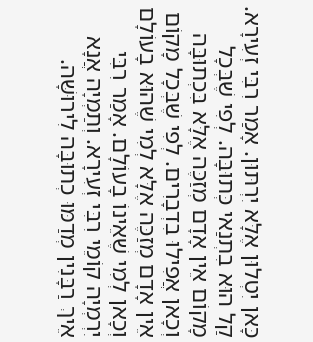כָּאן יִטְלוּן אֶלָּא יִרְתּוּן. אָמַר רִבִּי זְעִירָא. קַל הוּא בִתְנַאי כְּתוּבָּה. לְפִי שֶׁבְּכָל מָקוֹם אֵין אָדָם מְזַכֶּה אֶלָּא בִּכְתוּבָּה וְכָאן אֲפִילוּ בִדְבָרִים. לְפִי שֶׁבְּכָל מָקוֹם אֵין אָדָם מְזַכֶּה אֶלָּא לְמִי שֶׁהוּא בָעוֹלָם וְכָאן לְמִי שֶׁאֵינוֹ בָעוֹלָם. אָמַר רִבִּי יִרְמְיָה קוֹמֵי רִבִּי זְעִירָא. וְתַמְיָה אֲנָא אֵיךְ רַבָּנִין מְדַמּוּ כְתוּבָּה לִירוּשָּׁה.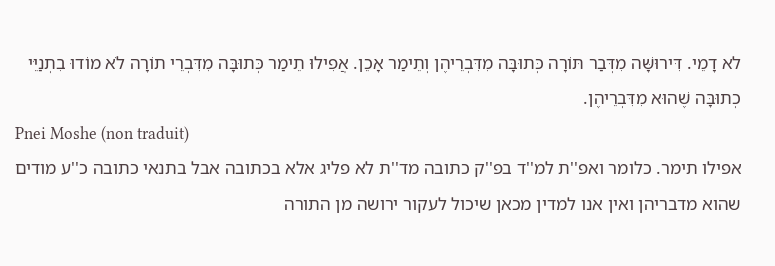לא דָמֵי. דִּירוּשָּׁה מִדְּבַר תּוֹרָה כְּתוּבָּה מִדִּבְרֵיהֶן וְתֵימַר אָכֵן. אֲפִילוּ תֵימַר כְּתוּבָּה מִדִּבְרֵי תוֹרָה לֹא מוֹדוּ בִתְנַיֵּי כְתוּבָּה שֶׁהוּא מִדִּבְרֵיהֶן.
Pnei Moshe (non traduit)
אפילו תימר. כלומר ואפ''ת למ''ד בפ''ק כתובה מד''ת לא פליג אלא בכתובה אבל בתנאי כתובה כ''ע מודים שהוא מדבריהן ואין אנו למדין מכאן שיכול לעקור ירושה מן התורה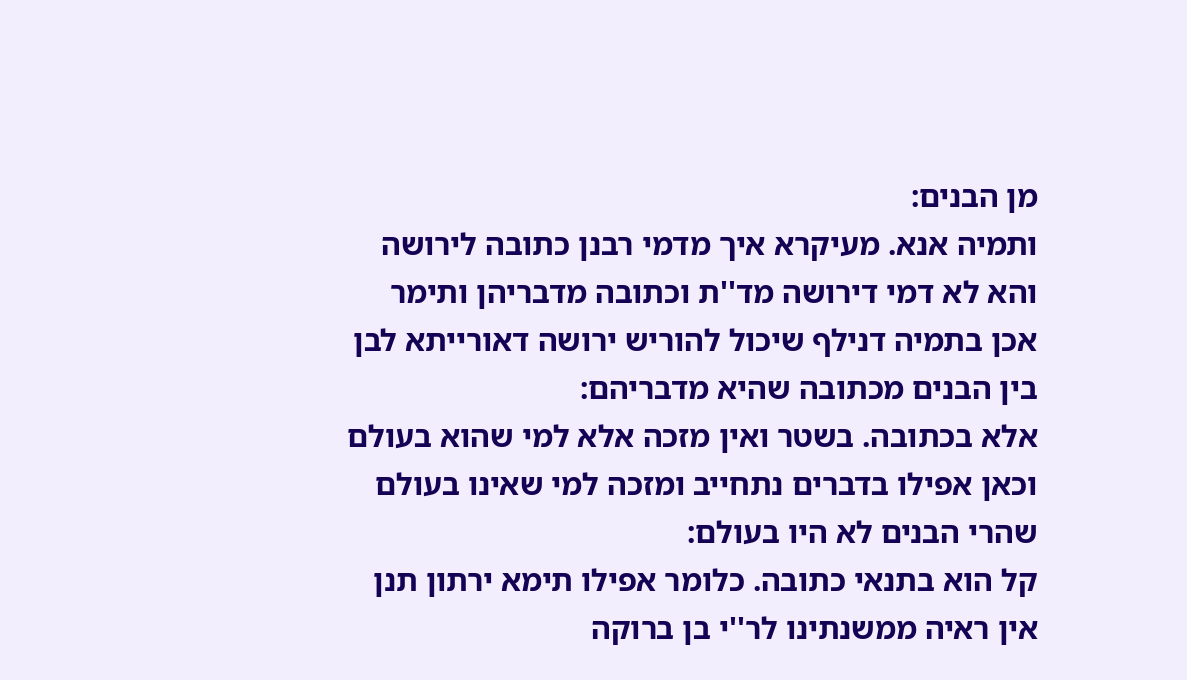מן הבנים:
ותמיה אנא. מעיקרא איך מדמי רבנן כתובה לירושה והא לא דמי דירושה מד''ת וכתובה מדבריהן ותימר אכן בתמיה דנילף שיכול להוריש ירושה דאורייתא לבן בין הבנים מכתובה שהיא מדבריהם:
אלא בכתובה. בשטר ואין מזכה אלא למי שהוא בעולם וכאן אפילו בדברים נתחייב ומזכה למי שאינו בעולם שהרי הבנים לא היו בעולם:
קל הוא בתנאי כתובה. כלומר אפילו תימא ירתון תנן אין ראיה ממשנתינו לר''י בן ברוקה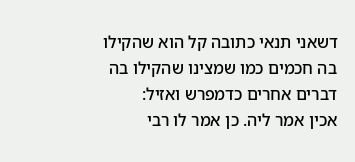דשאני תנאי כתובה קל הוא שהקילו בה חכמים כמו שמצינו שהקילו בה דברים אחרים כדמפרש ואזיל:
אכין אמר ליה. כן אמר לו רבי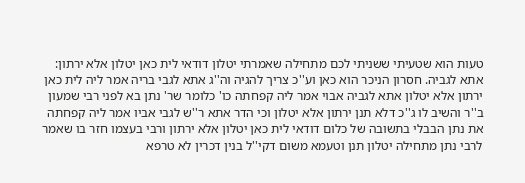טעות הוא שטעיתי ששניתי לכם מתחילה שאמרתי יטלון דודאי לית כאן יטלון אלא ירתון:
אתא לגביה. חסרון הניכר הוא כאן וע''כ צריך להגיה וה''ג אתא לגבי בריה אמר ליה לית כאן ירתון אלא יטלון אתא לגביה אבוי אמר ליה קפחתה כו' כלומר שר' נתן בא לפני רבי שמעון ב''ר והשיב לו ג''כ דלא תנן ירתון אלא יטלון וכי הדר אתא ר''ש לגבי אביו אמר ליה קפחתה את נתן הבבלי בתשובה של כלום דודאי לית כאן יטלון אלא ירתון ורבי בעצמו חזר בו שאמר לרבי נתן מתחילה יטלון תנן וטעמא משום דקי''ל בנין דכרין לא טרפא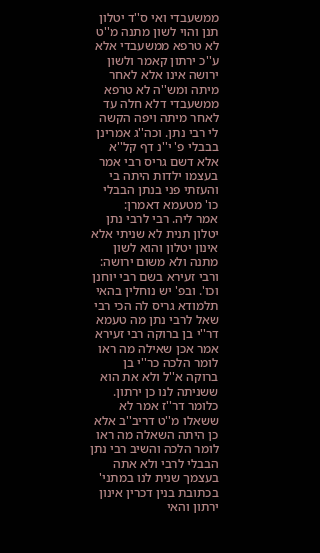ממשעבדי ואי ס''ד יטלון תנן והוי לשון מתנה מ''ט לא טרפא ממשעבדי אלא ע''כ ירתון קאמר ולשון ירושה אינו אלא לאחר מיתה ומש''ה לא טרפא ממשעבדי דלא חלה עד לאחר מיתה ויפה הקשה לי רבי נתן. וכה''ג אמרינן בבבלי פ' י''נ דף קל''א אלא דשם גריס רבי אמר בעצמו ילדות היתה בי והעזתי פני בנתן הבבלי כו' מטעמא דאמרן:
אמר ליה. רבי לרבי נתן יטלון תנית לא שניתי אלא אינון יטלון והוא לשון מתנה ולא משום ירושה:
ורבי זעירא בשם רבי יוחנן וכו'. ובפ' יש נוחלין בהאי תלמודא גריס לה הכי רבי שאל לרבי נתן מה טעמא דר''י בן ברוקה רבי זעירא אמר אכן שאילה מה ראו לומר הלכה כר''י בן ברוקה א''ל ולא את הוא ששניתה לנו כן ירתון. כלומר דר''ז אמר לא ששאלו מ''ט דריב''ב אלא כן היתה השאלה מה ראו לומר הלכה והשיב רבי נתן הבבלי לרבי ולא אתה בעצמך שנית לנו במתני' בכתובת בנין דכרין אינון ירתון והאי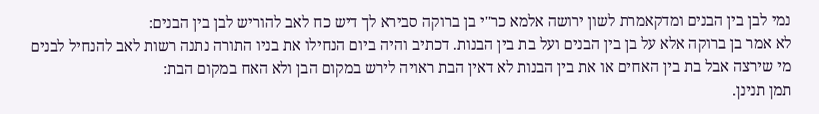נמי לבן בין הבנים ומדקאמרת לשון ירושה אלמא כר''י בן ברוקה סבירא לך דיש כח לאב להוריש לבן בין הבנים:
לא אמר בן ברוקה אלא על בן בין הבנים ועל בת בין הבנות. דכתיב והיה ביום הנחילו את בניו התורה נתנה רשות לאב להנחיל לבנים מי שירצה אבל בת בין האחים או את בין הבנות לא דאין הבת ראויה לירש במקום הבן ולא האח במקום הבת:
תמן תנינן.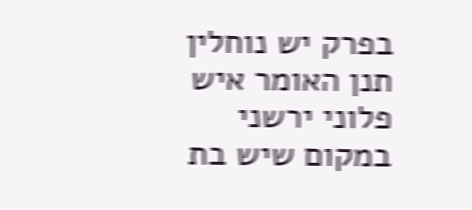בפרק יש נוחלין תנן האומר איש פלוני ירשני במקום שיש בת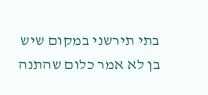בתי תירשני במקום שיש בן לא אמר כלום שהתנה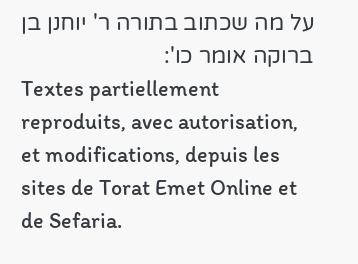על מה שכתוב בתורה ר' יוחנן בן ברוקה אומר כו':
Textes partiellement reproduits, avec autorisation, et modifications, depuis les sites de Torat Emet Online et de Sefaria.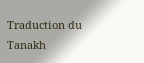Traduction du Tanakh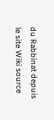du Rabbinat depuis le site Wiki source